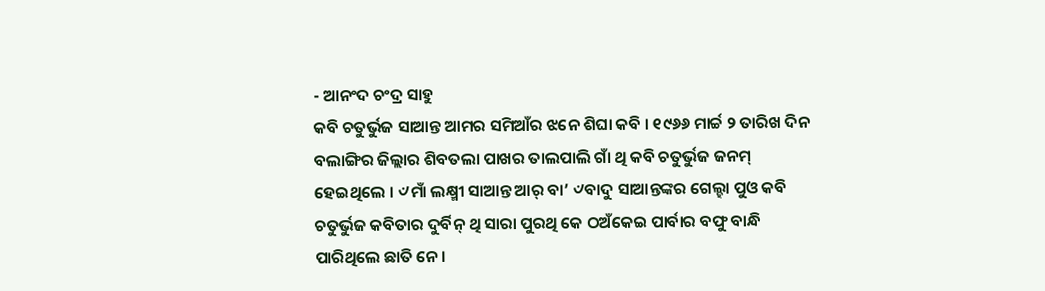- ଆନଂଦ ଚଂଦ୍ର ସାହୁ
କବି ଚତୁର୍ଭୁଜ ସାଆନ୍ତ ଆମର ସମିଆଁର ଝନେ ଶିଘା କବି । ୧୯୬୬ ମାର୍ଚ୍ଚ ୨ ତାରିଖ ଦିନ ବଲାଙ୍ଗିର ଜିଲ୍ଲାର ଶିବତଲା ପାଖର ତାଲପାଲି ଗାଁ ଥି କବି ଚତୁର୍ଭୁଜ ଜନମ୍ ହେଇଥିଲେ । ୰ମାଁ ଲକ୍ଷ୍ମୀ ସାଆନ୍ତ ଆର୍ ବା’ ୰ବାଦୁ ସାଆନ୍ତଙ୍କର ଗେଲ୍ହା ପୁଓ କବି ଚତୁର୍ଭୁଜ କବିତାର ଦୁର୍ବିନ୍ ଥି ସାରା ପୁରଥି କେ ଠଅଁକେଇ ପାର୍ବାର ବଫୁ ବାନ୍ଧି ପାରିଥିଲେ ଛାତି ନେ ।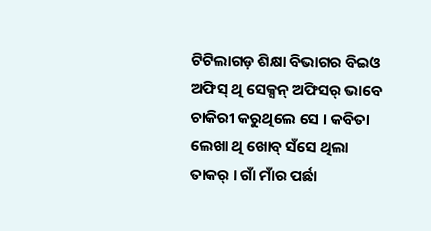ଟିଟିଲାଗଡ଼ ଶିକ୍ଷା ବିଭାଗର ବିଇଓ ଅଫିସ୍ ଥି ସେକ୍ସନ୍ ଅଫିସର୍ ଭାବେ ଚାକିରୀ କରୁଥିଲେ ସେ । କବିତା ଲେଖା ଥି ଖୋବ୍ ସଁସେ ଥିଲା ତାକର୍ । ଗାଁ ମାଁର ପର୍ଛା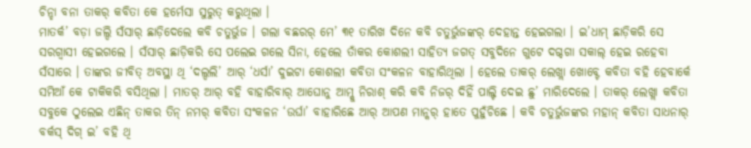ଚିନ୍ହା ବନା ତାକର୍ କବିତା କେ ହର୍ମେସା ସୁରୁତ୍ କରୁଥିଲା ।
ମାତର୍କ’ ବଡ଼ା ଜଲ୍ଦି ସଁସାର୍ ଛାଡ଼ିଦେଲେ କବି ଚତୁର୍ଭୁଜ । ଗଲା ବଛରର୍ ମେ’ ୩୧ ତାରିଖ ଦିନେ କବି ଚତୁର୍ଭୁଜଙ୍କର୍ ଦେହାନ୍ତ ହେଇଗଲା । ଇ’ଧାମ୍ ଛାଡ଼ିକରି ସେ ସରଗ୍ବାସୀ ହେଇଗଲେ । ସଁସାର୍ ଛାଡ଼ିକରି ସେ ପଲେଇ ଗଲେ ସିନା, ହେଲେ ତାଁକର କୋଶଲୀ ସାହିତ୍ୟ ଜଗତ୍ ସବୁଦିନେ ଗୁଟେ ଦଗ୍ଦଗା ସକାଲ୍ ହେଇ ରହେବା ସଁସାରେ । ତାଙ୍କର ଜୀବିତ୍ ଅବସ୍ଥା ଥି ‘ଦଲ୍ଦଲି’ ଆର୍ ‘ଧର୍ସା’ ଦୁଇଟା କୋଶଲୀ କବିତା ସଂକଳନ ବାହାରିଥିଲା । ହେଲେ ତାକର୍ ଲେଖ୍ଲା ଖୋବ୍ଟେ କବିତା ବହି ହେବାର୍କେ ସମିଆଁ କେ ଟାକିକରି ବସିଥିଲା । ମାତର୍ ଆର୍ ବହି ବାହାରିବାର୍ ଆଘୋନୁ ଆମ୍କୁ ନିରାଶ୍ କରି କବି ନିଜର୍ ଦିହିଁ ପାଲ୍ଟି ଦେଇ ଛୁ’ ମାରିଦେଲେ । ତାକର୍ ଲେଖ୍ଲା କବିତା ସବୁକେ ଠୁଲେଇ ଏଛିନ୍ ତାକର ତିନ୍ ନମର୍ କବିତା ସଂକଳନ ‘ଉର୍ଘା’ ବାହାରିଛେ ଆର୍ ଆପଣ ମାନ୍କର୍ ହାତେ ପୁହୁଁଚିଛେ । କବି ଚତୁର୍ଭୁଜଙ୍କର ମହାନ୍ କବିତା ସାଧନାର୍ ବର୍କସ୍ ଦିଗ୍ ଇ’ ବହି ଥି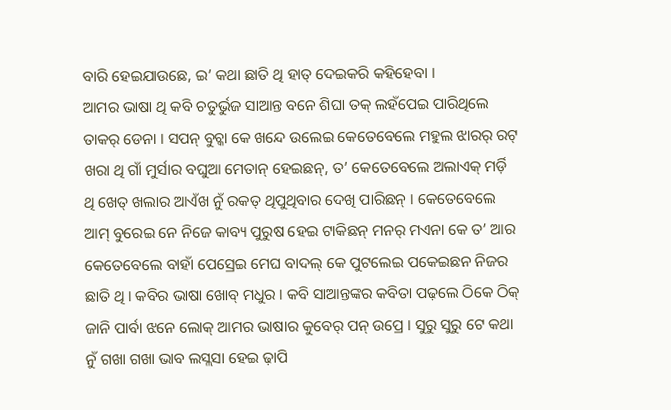ବାରି ହେଇଯାଉଛେ, ଇ’ କଥା ଛାତି ଥି ହାତ୍ ଦେଇକରି କହିହେବା ।
ଆମର ଭାଷା ଥି କବି ଚତୁର୍ଭୁଜ ସାଆନ୍ତ ବନେ ଶିଘା ତକ୍ ଲହଁପେଇ ପାରିଥିଲେ ତାକର୍ ଡେନା । ସପନ୍ ବୁଚ୍କା କେ ଖନ୍ଦେ ଉଲେଇ କେତେବେଲେ ମହୁଲ ଝାରର୍ ରଟ୍ ଖରା ଥି ଗାଁ ମୁର୍ସାର ବଘୁଆ ମେତାନ୍ ହେଇଛନ୍, ତ’ କେତେବେଲେ ଅଲାଏକ୍ ମର୍ଡ଼ି ଥି ଖେତ୍ ଖଲାର ଆଏଁଖ ନୁଁ ରକତ୍ ଥିପୁଥିବାର ଦେଖି ପାରିଛନ୍ । କେତେବେଲେ ଆମ୍ ବୁରେଇ ନେ ନିଜେ କାବ୍ୟ ପୁରୁଷ ହେଇ ଟାକିଛନ୍ ମନର୍ ମଏନା କେ ତ’ ଆର କେତେବେଲେ ବାହାଁ ପେସ୍ରେଇ ମେଘ ବାଦଲ୍ କେ ପୁଟଲେଇ ପକେଇଛନ ନିଜର ଛାତି ଥି । କବିର ଭାଷା ଖୋବ୍ ମଧୁର । କବି ସାଆନ୍ତଙ୍କର କବିତା ପଢ଼ଲେ ଠିକେ ଠିକ୍ ଜାନି ପାର୍ବା ଝନେ ଲୋକ୍ ଆମର ଭାଷାର କୁବେର୍ ପନ୍ ଉପ୍ରେ । ସୁରୁ ସୁରୁ ଟେ କଥା ନୁଁ ଗଖା ଗଖା ଭାବ ଲସ୍ଲସା ହେଇ ଢ଼ାପି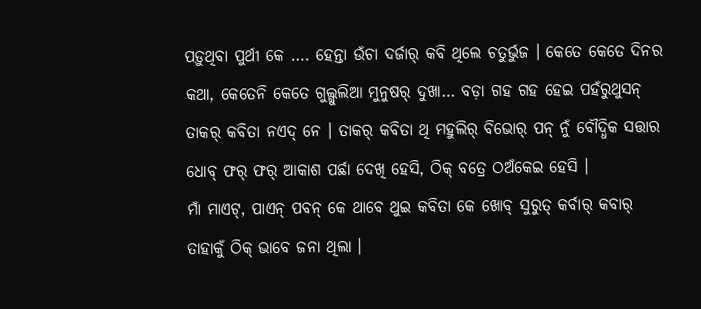ପଡ଼ୁଥିବା ପୁର୍ଥୀ କେ …. ହେନ୍ତା ଉଁଚା ଦର୍ଜାର୍ କବି ଥିଲେ ଚତୁର୍ଭୁଜ । କେତେ କେତେ ଦିନର କଥା, କେତେନି କେତେ ଗୁଲ୍ଗୁଲିଆ ମୁନୁଷର୍ ଦୁଖା… ବଡ଼ା ଗହ ଗହ ହେଇ ପହଁରୁଥୁସନ୍ ତାକର୍ କବିତା ନଏଦ୍ ନେ । ତାକର୍ କବିତା ଥି ମହୁଲିର୍ ବିଭୋର୍ ପନ୍ ନୁଁ ବୌଦ୍ଧିକ ସତ୍ତାର ଧୋବ୍ ଫର୍ ଫର୍ ଆକାଶ ପର୍ଛା ଦେଖି ହେସି, ଠିକ୍ ବତ୍ରେ ଠଅଁକେଇ ହେସି ।
ମାଁ ମାଏଟ୍, ପାଏନ୍ ପବନ୍ କେ ଥାବେ ଥୁଇ କବିତା କେ ଖୋବ୍ ସୁରୁତ୍ କର୍ବାର୍ କବାର୍ ତାହାକୁଁ ଠିକ୍ ଭାବେ ଜନା ଥିଲା ।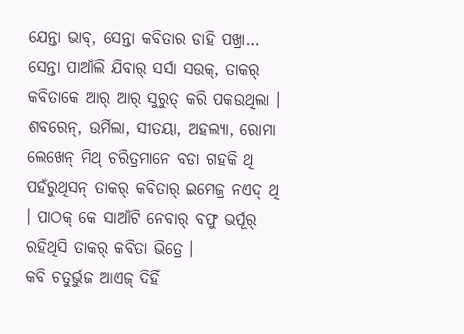ଯେନ୍ତା ଭାବ୍, ସେନ୍ତା କବିତାର ଡାହି ପଖ୍ରା… ସେନ୍ତା ପାଆଁଲି ଯିବାର୍ ସର୍ସା ସଉକ୍, ତାକର୍ କବିତାକେ ଆର୍ ଆର୍ ସୁରୁତ୍ କରି ପକଉଥିଲା । ଶବରେନ୍, ଉର୍ମିଲା, ସୀତୟା, ଅହଲ୍ୟା, ରୋମା ଲେଖେନ୍ ମିଥ୍ ଚରିତ୍ରମାନେ ବଡା ଗହକି ଥି ପହଁରୁଥିସନ୍ ତାକର୍ କବିତାର୍ ଇମେଜ୍ର ନଏଦ୍ ଥି । ପାଠକ୍ କେ ସାଆଁଟି ନେବାର୍ ବଫୁ ଭର୍ପୂର୍ ରହିଥିସି ତାକର୍ କବିତା ଭିତ୍ରେ ।
କବି ଚତୁର୍ଭୁଜ ଆଏଜ୍ ଦିହିଁ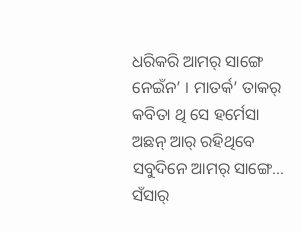ଧରିକରି ଆମର୍ ସାଙ୍ଗେ ନେଇଁନ’ । ମାତର୍କ’ ତାକର୍ କବିତା ଥି ସେ ହର୍ମେସା ଅଛନ୍ ଆର୍ ରହିଥିବେ ସବୁଦିନେ ଆମର୍ ସାଙ୍ଗେ… ସଁସାର୍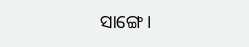ସାଙ୍ଗେ ।